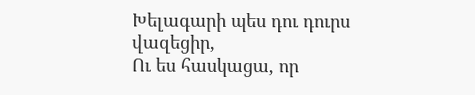Խելագարի պես դու դուրս վազեցիր,
Ու ես հասկացա, որ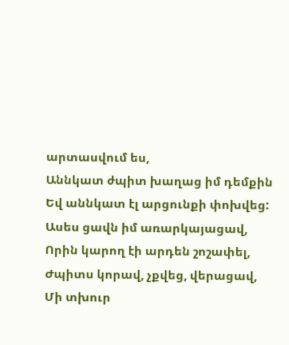արտասվում ես,
Աննկատ ժպիտ խաղաց իմ դեմքին
Եվ աննկատ էլ արցունքի փոխվեց:
Ասես ցավն իմ առարկայացավ,
Որին կարող էի արդեն շոշափել,
Ժպիտս կորավ, չքվեց, վերացավ,
Մի տխուր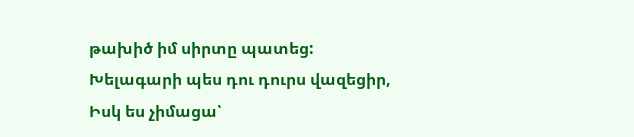թախիծ իմ սիրտը պատեց:
Խելագարի պես դու դուրս վազեցիր,
Իսկ ես չիմացա՝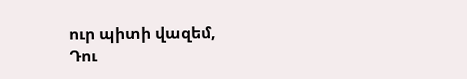ուր պիտի վազեմ,
Դու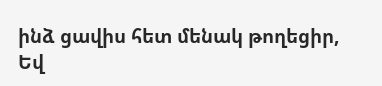ինձ ցավիս հետ մենակ թողեցիր,
Եվ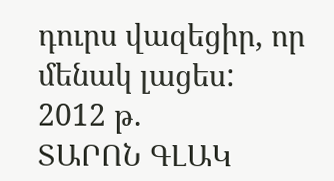դուրս վազեցիր, որ մենակ լացես:
2012 թ.
ՏԱՐՈՆ ԳԼԱԿ